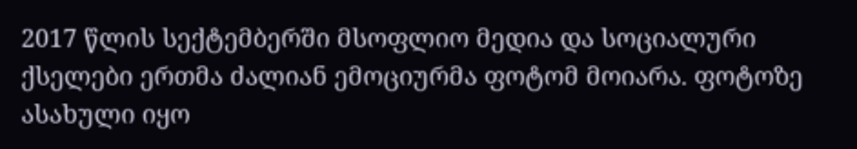2017 წლის სექტემბერში მსოფლიო მედია და სოციალური ქსელები ერთმა ძალიან ემოციურმა ფოტომ მოიარა. ფოტოზე ასახული იყო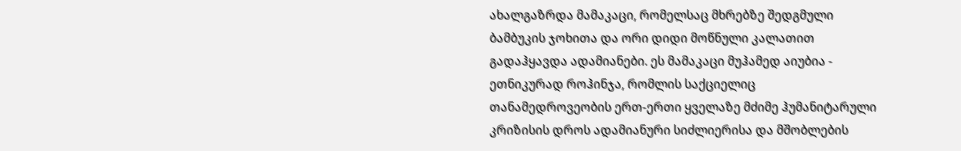ახალგაზრდა მამაკაცი, რომელსაც მხრებზე შედგმული ბამბუკის ჯოხითა და ორი დიდი მოწნული კალათით გადაჰყავდა ადამიანები. ეს მამაკაცი მუჰამედ აიუბია - ეთნიკურად როჰინჯა, რომლის საქციელიც თანამედროვეობის ერთ-ერთი ყველაზე მძიმე ჰუმანიტარული კრიზისის დროს ადამიანური სიძლიერისა და მშობლების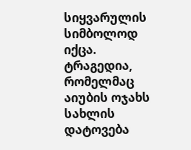სიყვარულის სიმბოლოდ იქცა.
ტრაგედია, რომელმაც აიუბის ოჯახს სახლის დატოვება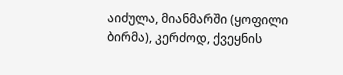აიძულა, მიანმარში (ყოფილი ბირმა), კერძოდ, ქვეყნის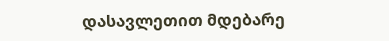დასავლეთით მდებარე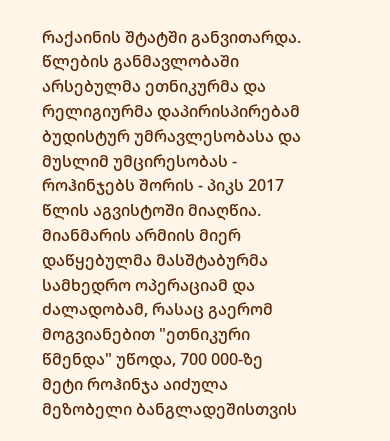რაქაინის შტატში განვითარდა. წლების განმავლობაში არსებულმა ეთნიკურმა და რელიგიურმა დაპირისპირებამ ბუდისტურ უმრავლესობასა და მუსლიმ უმცირესობას - როჰინჯებს შორის - პიკს 2017 წლის აგვისტოში მიაღწია. მიანმარის არმიის მიერ დაწყებულმა მასშტაბურმა სამხედრო ოპერაციამ და ძალადობამ, რასაც გაერომ მოგვიანებით "ეთნიკური წმენდა" უწოდა, 700 000-ზე მეტი როჰინჯა აიძულა მეზობელი ბანგლადეშისთვის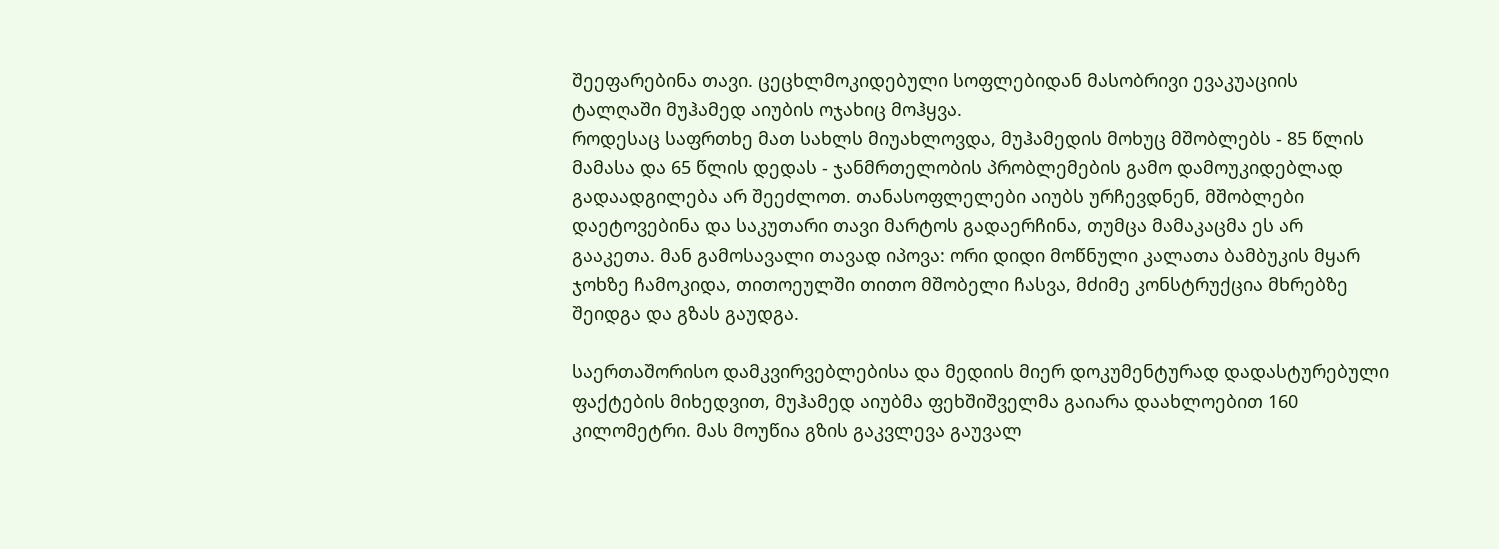შეეფარებინა თავი. ცეცხლმოკიდებული სოფლებიდან მასობრივი ევაკუაციის ტალღაში მუჰამედ აიუბის ოჯახიც მოჰყვა.
როდესაც საფრთხე მათ სახლს მიუახლოვდა, მუჰამედის მოხუც მშობლებს - 85 წლის მამასა და 65 წლის დედას - ჯანმრთელობის პრობლემების გამო დამოუკიდებლად გადაადგილება არ შეეძლოთ. თანასოფლელები აიუბს ურჩევდნენ, მშობლები დაეტოვებინა და საკუთარი თავი მარტოს გადაერჩინა, თუმცა მამაკაცმა ეს არ გააკეთა. მან გამოსავალი თავად იპოვა: ორი დიდი მოწნული კალათა ბამბუკის მყარ ჯოხზე ჩამოკიდა, თითოეულში თითო მშობელი ჩასვა, მძიმე კონსტრუქცია მხრებზე შეიდგა და გზას გაუდგა.

საერთაშორისო დამკვირვებლებისა და მედიის მიერ დოკუმენტურად დადასტურებული ფაქტების მიხედვით, მუჰამედ აიუბმა ფეხშიშველმა გაიარა დაახლოებით 160 კილომეტრი. მას მოუწია გზის გაკვლევა გაუვალ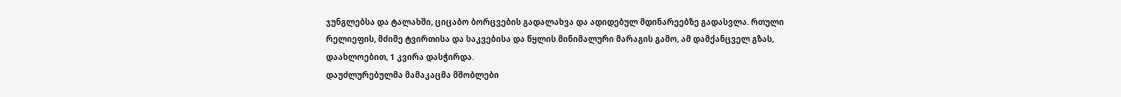ჯუნგლებსა და ტალახში, ციცაბო ბორცვების გადალახვა და ადიდებულ მდინარეებზე გადასვლა. რთული რელიეფის, მძიმე ტვირთისა და საკვებისა და წყლის მინიმალური მარაგის გამო, ამ დამქანცველ გზას, დაახლოებით, 1 კვირა დასჭირდა.
დაუძლურებულმა მამაკაცმა მშობლები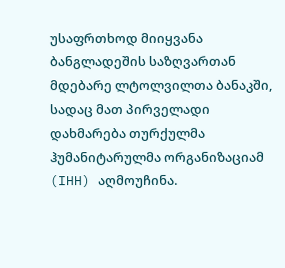უსაფრთხოდ მიიყვანა ბანგლადეშის საზღვართან მდებარე ლტოლვილთა ბანაკში, სადაც მათ პირველადი დახმარება თურქულმა ჰუმანიტარულმა ორგანიზაციამ (IHH) აღმოუჩინა.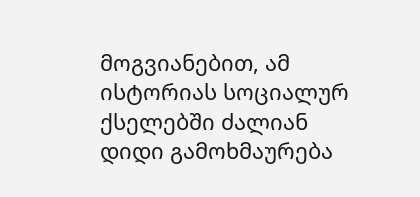მოგვიანებით, ამ ისტორიას სოციალურ ქსელებში ძალიან დიდი გამოხმაურება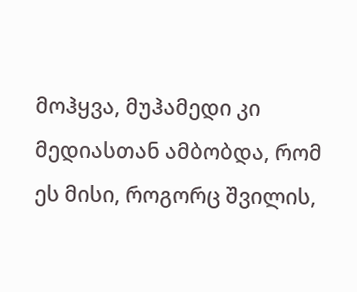მოჰყვა, მუჰამედი კი მედიასთან ამბობდა, რომ ეს მისი, როგორც შვილის,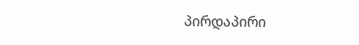პირდაპირი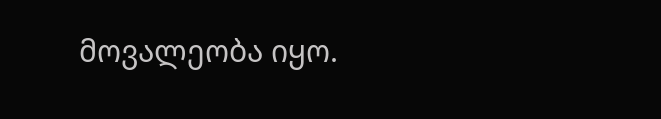მოვალეობა იყო.